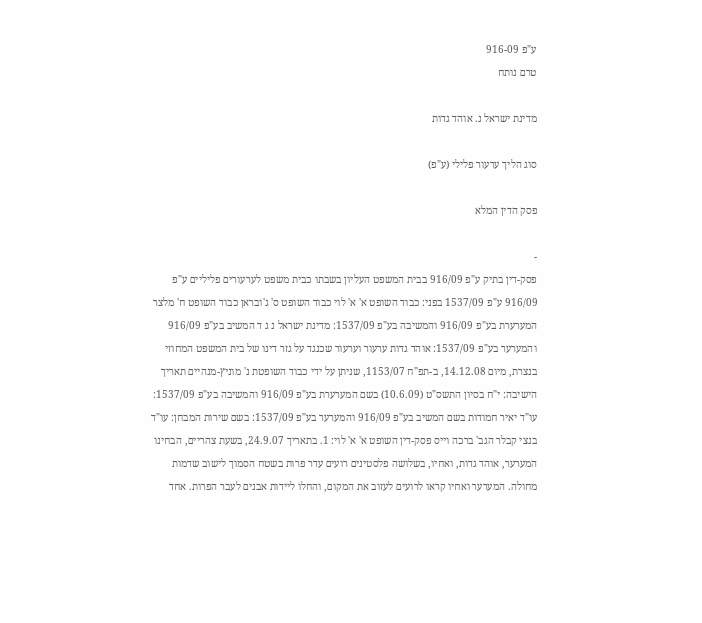ע"פ 916-09
טרם נותח

מדינת ישראל נ. אוהד גדות

סוג הליך ערעור פלילי (ע"פ)

פסק הדין המלא

-
פסק-דין בתיק ע"פ 916/09 בבית המשפט העליון בשבתו כבית משפט לערעורים פליליים ע"פ 916/09 ע"פ 1537/09 בפני: כבוד השופט א' א' לוי כבוד השופט ס' ג'ובראן כבוד השופט ח' מלצר המערערת בע"פ 916/09 והמשיבה בע"פ 1537/09: מדינת ישראל נ ג ד המשיב בע"פ 916/09 והמערער בע"פ 1537/09: אוהד גדות ערעור וערעור שכנגד על גזר דינו של בית המשפט המחוזי בנצרת, מיום 14.12.08, ב-תפ"ח 1153/07, שניתן על ידי כבוד השופטת נ' מוניץ-מנהיים תאריך הישיבה: י"ח בסיון התשס"ט (10.6.09) בשם המערערת בע"פ 916/09 והמשיבה בע"פ 1537/09: עו"ד יאיר חמודות בשם המשיב בע"פ 916/09 והמערער בע"פ 1537/09: בשם שירות המבחן: עו"ד בנצי קבלר הגב' ברכה וייס פסק-דין השופט א' א' לוי: 1. בתאריך 24.9.07, בשעת צהריים, הבחינו המערער, אוהד גדות, ואחיו, בשלושה פלסטינים רועים עדר פרות בשטח הסמוך לישוב שדמות מחולה. המערער ואחיו קראו לרועים לעזוב את המקום, והחלו ליידות אבנים לעבר הפרות. אחד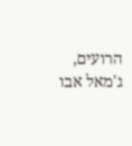הרועים, ג'מאל אבו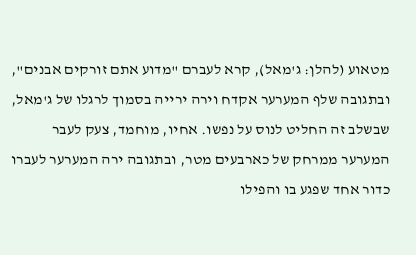מטאוע (להלן: ג'מאל), קרא לעברם "מדוע אתם זורקים אבנים", ובתגובה שלף המערער אקדח וירה ירייה בסמוך לרגלו של ג'מאל, שבשלב זה החליט לנוס על נפשו. אחיו, מוחמד, צעק לעבר המערער ממרחק של כארבעים מטר, ובתגובה ירה המערער לעברו כדור אחד שפגע בו והפילו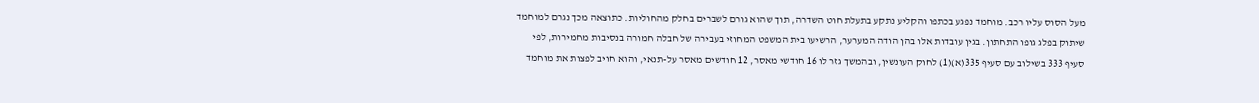מעל הסוס עליו רכב. מוחמד נפגע בכתפו והקליע נתקע בתעלת חוט השדרה, תוך שהוא גורם לשברים בחלק מהחוליות. כתוצאה מכך נגרם למוחמד שיתוק בפלג גופו התחתון. בגין עובדות אלו בהן הודה המערער, הרשיעו בית המשפט המחוזי בעבירה של חבלה חמורה בנסיבות מחמירות, לפי סעיף 333 בשילוב עם סעיף 335(א)(1) לחוק העונשין, ובהמשך גזר לו 16 חודשי מאסר, 12 חודשים מאסר על-תנאי, והוא חויב לפצות את מוחמד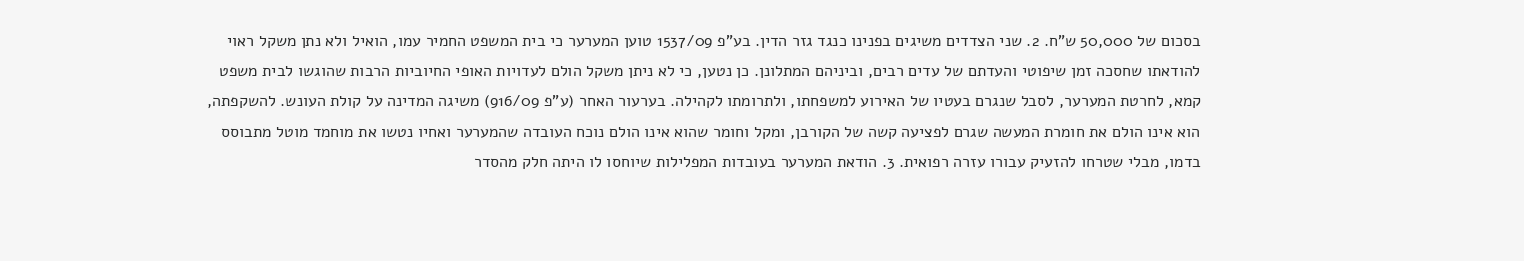בסכום של 50,000 ש"ח. 2. שני הצדדים משיגים בפנינו כנגד גזר הדין. בע"פ 1537/09 טוען המערער כי בית המשפט החמיר עמו, הואיל ולא נתן משקל ראוי להודאתו שחסכה זמן שיפוטי והעדתם של עדים רבים, וביניהם המתלונן. כן נטען, כי לא ניתן משקל הולם לעדויות האופי החיוביות הרבות שהוגשו לבית משפט קמא, לחרטת המערער, לסבל שנגרם בעטיו של האירוע למשפחתו, ולתרומתו לקהילה. בערעור האחר (ע"פ 916/09) משיגה המדינה על קולת העונש. להשקפתה, הוא אינו הולם את חומרת המעשה שגרם לפציעה קשה של הקורבן, ומקל וחומר שהוא אינו הולם נוכח העובדה שהמערער ואחיו נטשו את מוחמד מוטל מתבוסס בדמו, מבלי שטרחו להזעיק עבורו עזרה רפואית. 3. הודאת המערער בעובדות המפלילות שיוחסו לו היתה חלק מהסדר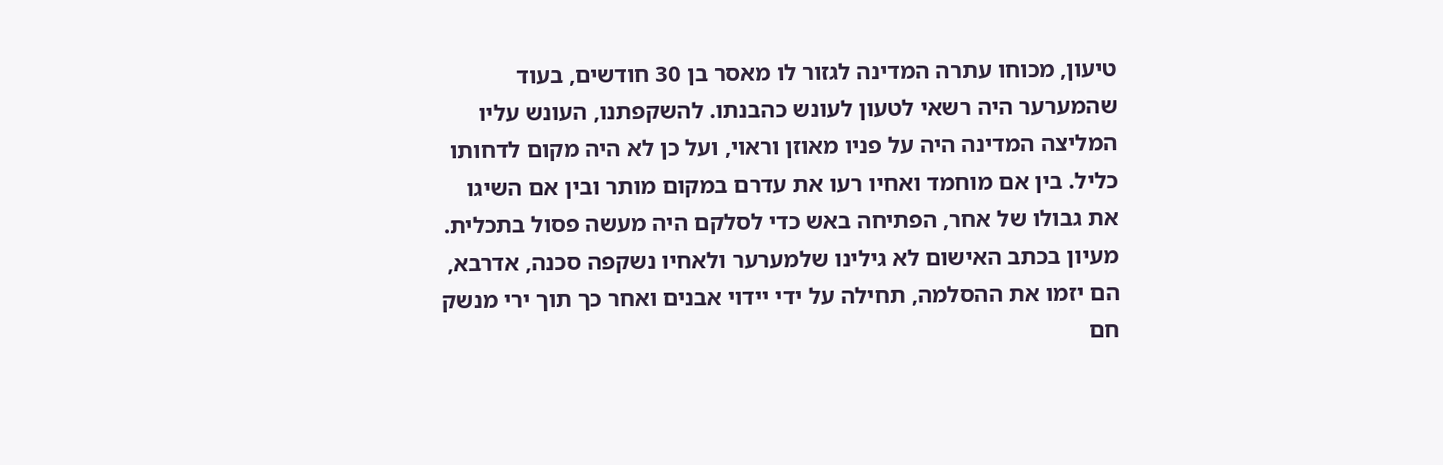טיעון, מכוחו עתרה המדינה לגזור לו מאסר בן 30 חודשים, בעוד שהמערער היה רשאי לטעון לעונש כהבנתו. להשקפתנו, העונש עליו המליצה המדינה היה על פניו מאוזן וראוי, ועל כן לא היה מקום לדחותו כליל. בין אם מוחמד ואחיו רעו את עדרם במקום מותר ובין אם השיגו את גבולו של אחר, הפתיחה באש כדי לסלקם היה מעשה פסול בתכלית. מעיון בכתב האישום לא גילינו שלמערער ולאחיו נשקפה סכנה, אדרבא, הם יזמו את ההסלמה, תחילה על ידי יידוי אבנים ואחר כך תוך ירי מנשק חם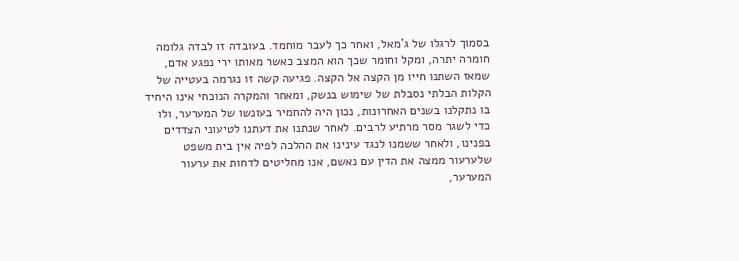בסמוך לרגלו של ג'מאל, ואחר כך לעבר מוחמד. בעובדה זו לבדה גלומה חומרה יתרה, ומקל וחומר שכך הוא המצב כאשר מאותו ירי נפגע אדם, שמאז השתנו חייו מן הקצה אל הקצה. פגיעה קשה זו נגרמה בעטייה של הקלות הבלתי נסבלת של שימוש בנשק, ומאחר והמקרה הנוכחי אינו היחיד בו נתקלנו בשנים האחרונות, נכון היה להחמיר בעונשו של המערער, ולו כדי לשגר מסר מרתיע לרבים. לאחר שנתנו את דעתנו לטיעוני הצדדים בפנינו, ולאחר ששמנו לנגד עינינו את ההלכה לפיה אין בית משפט שלערעור ממצה את הדין עם נאשם, אנו מחליטים לדחות את ערעור המערער,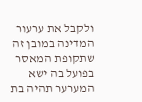ולקבל את ערעור המדינה במובן זה שתקופת המאסר בפועל בה ישא המערער תהיה בת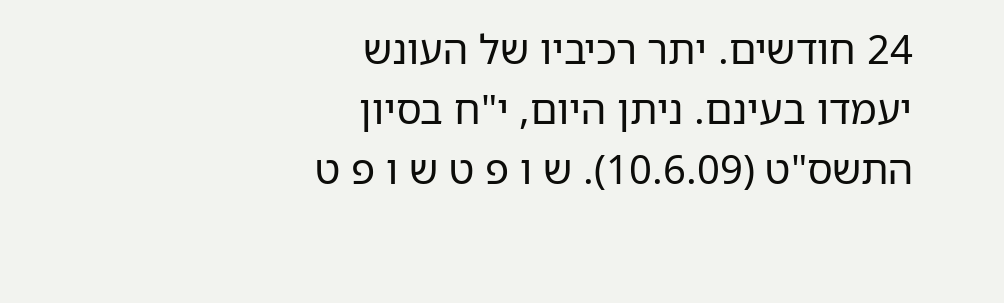24 חודשים. יתר רכיביו של העונש יעמדו בעינם. ניתן היום, י"ח בסיון התשס"ט (10.6.09). ש ו פ ט ש ו פ ט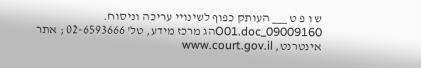ש ו פ ט ___ העותק כפוף לשינויי עריכה וניסוח. 09009160_O01.docהג מרכז מידע, טל' 02-6593666 ; אתר אינטרנט, www.court.gov.il